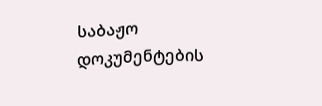საბაჟო დოკუმენტების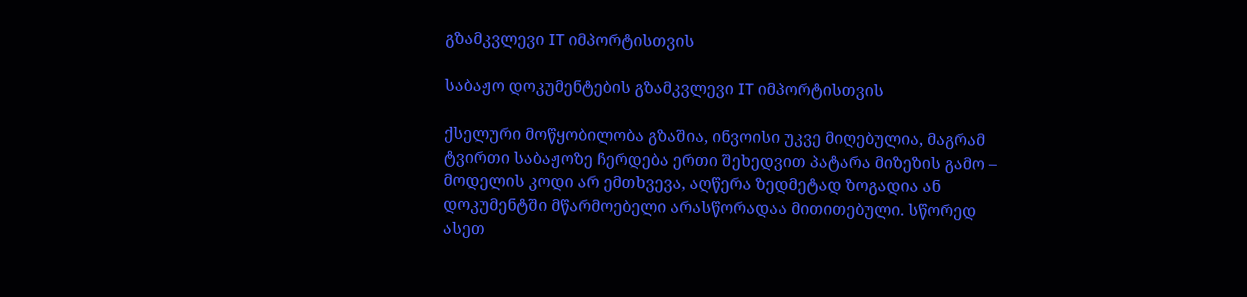გზამკვლევი IT იმპორტისთვის

საბაჟო დოკუმენტების გზამკვლევი IT იმპორტისთვის

ქსელური მოწყობილობა გზაშია, ინვოისი უკვე მიღებულია, მაგრამ ტვირთი საბაჟოზე ჩერდება ერთი შეხედვით პატარა მიზეზის გამო – მოდელის კოდი არ ემთხვევა, აღწერა ზედმეტად ზოგადია ან დოკუმენტში მწარმოებელი არასწორადაა მითითებული. სწორედ ასეთ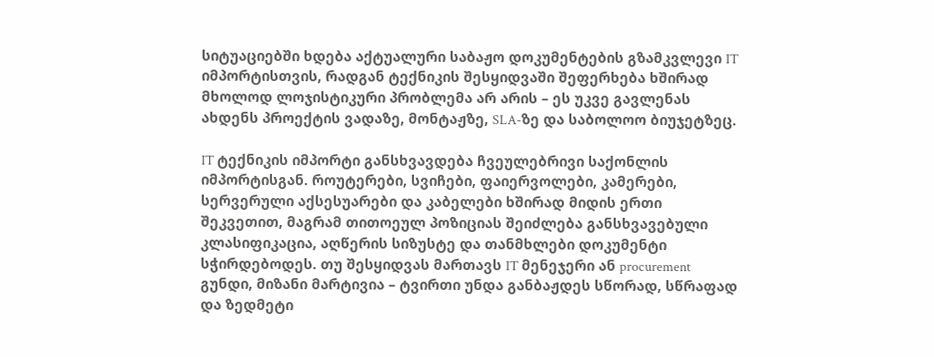სიტუაციებში ხდება აქტუალური საბაჟო დოკუმენტების გზამკვლევი IT იმპორტისთვის, რადგან ტექნიკის შესყიდვაში შეფერხება ხშირად მხოლოდ ლოჯისტიკური პრობლემა არ არის – ეს უკვე გავლენას ახდენს პროექტის ვადაზე, მონტაჟზე, SLA-ზე და საბოლოო ბიუჯეტზეც.

IT ტექნიკის იმპორტი განსხვავდება ჩვეულებრივი საქონლის იმპორტისგან. როუტერები, სვიჩები, ფაიერვოლები, კამერები, სერვერული აქსესუარები და კაბელები ხშირად მიდის ერთი შეკვეთით, მაგრამ თითოეულ პოზიციას შეიძლება განსხვავებული კლასიფიკაცია, აღწერის სიზუსტე და თანმხლები დოკუმენტი სჭირდებოდეს. თუ შესყიდვას მართავს IT მენეჯერი ან procurement გუნდი, მიზანი მარტივია – ტვირთი უნდა განბაჟდეს სწორად, სწრაფად და ზედმეტი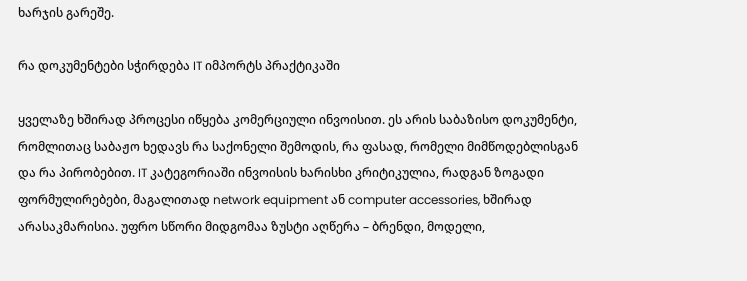ხარჯის გარეშე.

რა დოკუმენტები სჭირდება IT იმპორტს პრაქტიკაში

ყველაზე ხშირად პროცესი იწყება კომერციული ინვოისით. ეს არის საბაზისო დოკუმენტი, რომლითაც საბაჟო ხედავს რა საქონელი შემოდის, რა ფასად, რომელი მიმწოდებლისგან და რა პირობებით. IT კატეგორიაში ინვოისის ხარისხი კრიტიკულია, რადგან ზოგადი ფორმულირებები, მაგალითად network equipment ან computer accessories, ხშირად არასაკმარისია. უფრო სწორი მიდგომაა ზუსტი აღწერა – ბრენდი, მოდელი,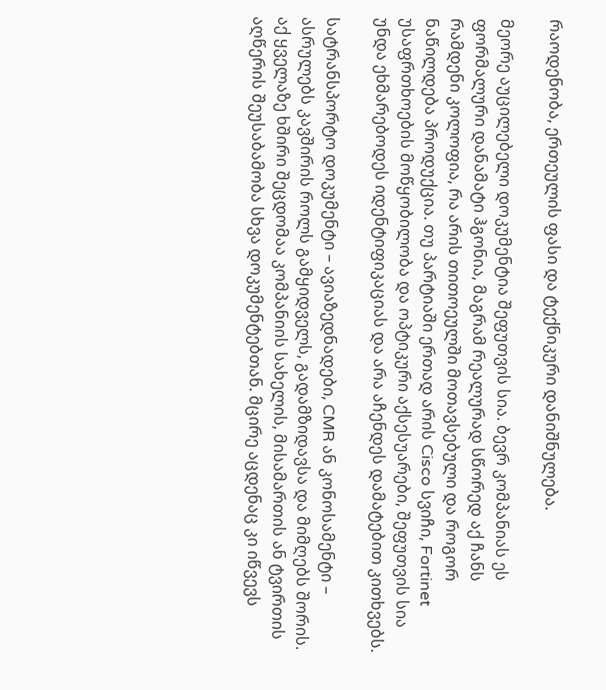რაოდენობა, ერთეულის ფასი და ტექნიკური დანიშნულება.

მეორე აუცილებელი დოკუმენტია შეფუთვის სია. ბევრ კომპანიას ეს ფორმალური დანამატი ჰგონია, მაგრამ რეალურად სწორედ აქ ჩანს რამდენი კოლოფია, რა არის თითოეულში მოთავსებული და როგორ ნაწილდება პროდუქცია. თუ პარტიაში ერთად არის Cisco სვიჩი, Fortinet უსაფრთხოების მოწყობილობა და ოპტიკური აქსესუარები, შეფუთვის სია უნდა ეხმარებოდეს იდენტიფიკაციას და არა აჩენდეს დამატებით კითხვებს.

სატრანსპორტო დოკუმენტი – ავიაზედნადები, CMR ან კონოსამენტი – ასრულებს კავშირის როლს გამყიდველს, გადამზიდავსა და მიმღებს შორის. აქ ყველაზე ხშირი შეცდომაა კომპანიის სახელის, მისამართის ან ტვირთის აღწერის შეუსაბამობა სხვა დოკუმენტებთან. მცირე აცდენაც კი იწვევს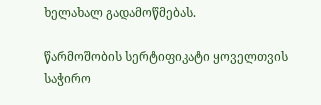ხელახალ გადამოწმებას.

წარმოშობის სერტიფიკატი ყოველთვის საჭირო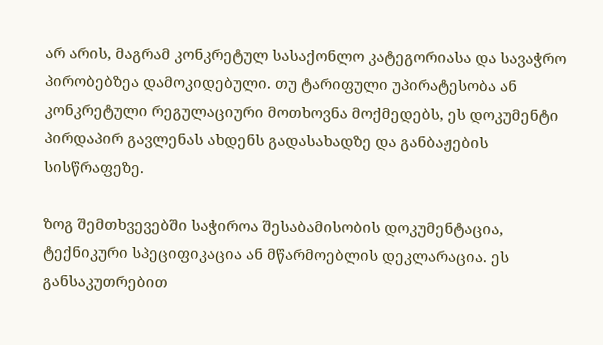არ არის, მაგრამ კონკრეტულ სასაქონლო კატეგორიასა და სავაჭრო პირობებზეა დამოკიდებული. თუ ტარიფული უპირატესობა ან კონკრეტული რეგულაციური მოთხოვნა მოქმედებს, ეს დოკუმენტი პირდაპირ გავლენას ახდენს გადასახადზე და განბაჟების სისწრაფეზე.

ზოგ შემთხვევებში საჭიროა შესაბამისობის დოკუმენტაცია, ტექნიკური სპეციფიკაცია ან მწარმოებლის დეკლარაცია. ეს განსაკუთრებით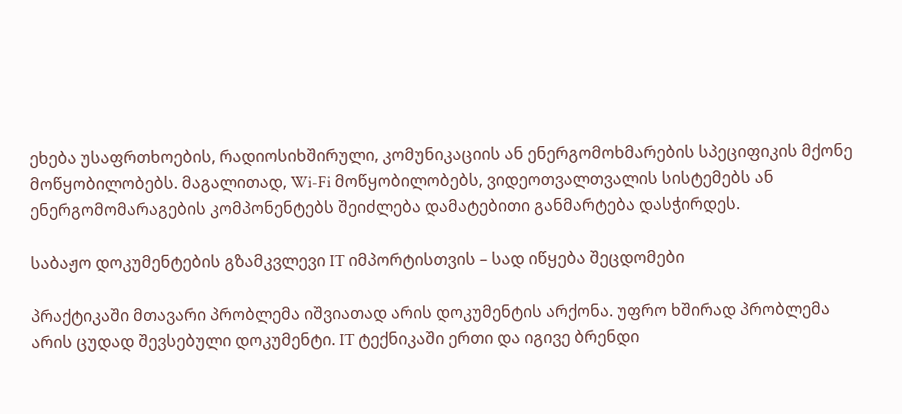ეხება უსაფრთხოების, რადიოსიხშირული, კომუნიკაციის ან ენერგომოხმარების სპეციფიკის მქონე მოწყობილობებს. მაგალითად, Wi-Fi მოწყობილობებს, ვიდეოთვალთვალის სისტემებს ან ენერგომომარაგების კომპონენტებს შეიძლება დამატებითი განმარტება დასჭირდეს.

საბაჟო დოკუმენტების გზამკვლევი IT იმპორტისთვის – სად იწყება შეცდომები

პრაქტიკაში მთავარი პრობლემა იშვიათად არის დოკუმენტის არქონა. უფრო ხშირად პრობლემა არის ცუდად შევსებული დოკუმენტი. IT ტექნიკაში ერთი და იგივე ბრენდი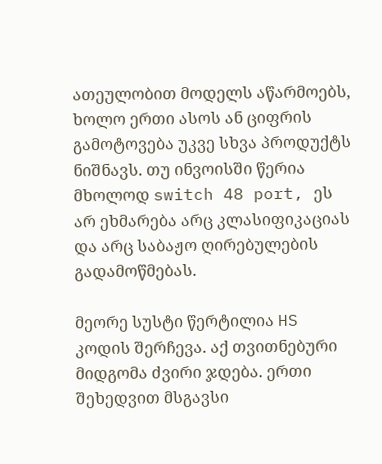ათეულობით მოდელს აწარმოებს, ხოლო ერთი ასოს ან ციფრის გამოტოვება უკვე სხვა პროდუქტს ნიშნავს. თუ ინვოისში წერია მხოლოდ switch 48 port, ეს არ ეხმარება არც კლასიფიკაციას და არც საბაჟო ღირებულების გადამოწმებას.

მეორე სუსტი წერტილია HS კოდის შერჩევა. აქ თვითნებური მიდგომა ძვირი ჯდება. ერთი შეხედვით მსგავსი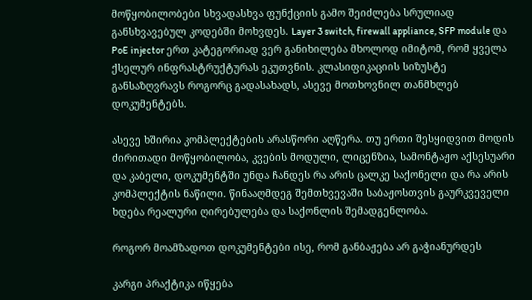მოწყობილობები სხვადასხვა ფუნქციის გამო შეიძლება სრულიად განსხვავებულ კოდებში მოხვდეს. Layer 3 switch, firewall appliance, SFP module და PoE injector ერთ კატეგორიად ვერ განიხილება მხოლოდ იმიტომ, რომ ყველა ქსელურ ინფრასტრუქტურას ეკუთვნის. კლასიფიკაციის სიზუსტე განსაზღვრავს როგორც გადასახადს, ასევე მოთხოვნილ თანმხლებ დოკუმენტებს.

ასევე ხშირია კომპლექტების არასწორი აღწერა. თუ ერთი შესყიდვით მოდის ძირითადი მოწყობილობა, კვების მოდული, ლიცენზია, სამონტაჟო აქსესუარი და კაბელი, დოკუმენტში უნდა ჩანდეს რა არის ცალკე საქონელი და რა არის კომპლექტის ნაწილი. წინააღმდეგ შემთხვევაში საბაჟოსთვის გაურკვეველი ხდება რეალური ღირებულება და საქონლის შემადგენლობა.

როგორ მოამზადოთ დოკუმენტები ისე, რომ განბაჟება არ გაჭიანურდეს

კარგი პრაქტიკა იწყება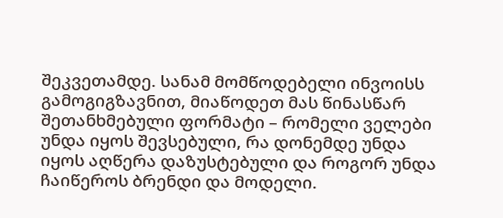შეკვეთამდე. სანამ მომწოდებელი ინვოისს გამოგიგზავნით, მიაწოდეთ მას წინასწარ შეთანხმებული ფორმატი – რომელი ველები უნდა იყოს შევსებული, რა დონემდე უნდა იყოს აღწერა დაზუსტებული და როგორ უნდა ჩაიწეროს ბრენდი და მოდელი.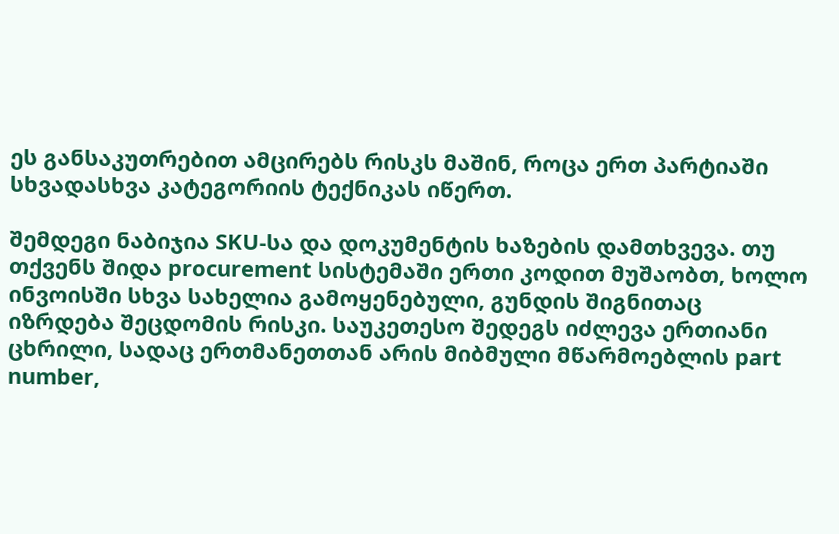ეს განსაკუთრებით ამცირებს რისკს მაშინ, როცა ერთ პარტიაში სხვადასხვა კატეგორიის ტექნიკას იწერთ.

შემდეგი ნაბიჯია SKU-სა და დოკუმენტის ხაზების დამთხვევა. თუ თქვენს შიდა procurement სისტემაში ერთი კოდით მუშაობთ, ხოლო ინვოისში სხვა სახელია გამოყენებული, გუნდის შიგნითაც იზრდება შეცდომის რისკი. საუკეთესო შედეგს იძლევა ერთიანი ცხრილი, სადაც ერთმანეთთან არის მიბმული მწარმოებლის part number,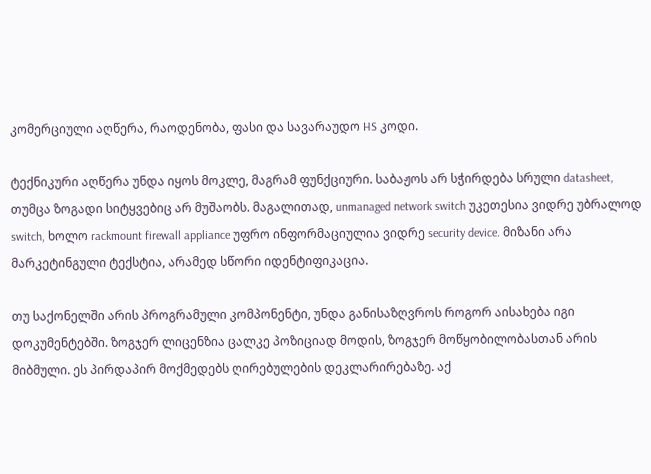კომერციული აღწერა, რაოდენობა, ფასი და სავარაუდო HS კოდი.

ტექნიკური აღწერა უნდა იყოს მოკლე, მაგრამ ფუნქციური. საბაჟოს არ სჭირდება სრული datasheet, თუმცა ზოგადი სიტყვებიც არ მუშაობს. მაგალითად, unmanaged network switch უკეთესია ვიდრე უბრალოდ switch, ხოლო rackmount firewall appliance უფრო ინფორმაციულია ვიდრე security device. მიზანი არა მარკეტინგული ტექსტია, არამედ სწორი იდენტიფიკაცია.

თუ საქონელში არის პროგრამული კომპონენტი, უნდა განისაზღვროს როგორ აისახება იგი დოკუმენტებში. ზოგჯერ ლიცენზია ცალკე პოზიციად მოდის, ზოგჯერ მოწყობილობასთან არის მიბმული. ეს პირდაპირ მოქმედებს ღირებულების დეკლარირებაზე. აქ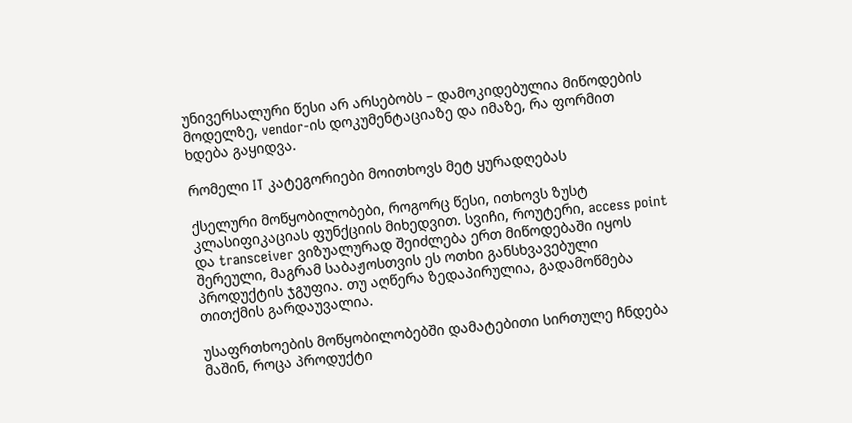უნივერსალური წესი არ არსებობს – დამოკიდებულია მიწოდების მოდელზე, vendor-ის დოკუმენტაციაზე და იმაზე, რა ფორმით ხდება გაყიდვა.

რომელი IT კატეგორიები მოითხოვს მეტ ყურადღებას

ქსელური მოწყობილობები, როგორც წესი, ითხოვს ზუსტ კლასიფიკაციას ფუნქციის მიხედვით. სვიჩი, როუტერი, access point და transceiver ვიზუალურად შეიძლება ერთ მიწოდებაში იყოს შერეული, მაგრამ საბაჟოსთვის ეს ოთხი განსხვავებული პროდუქტის ჯგუფია. თუ აღწერა ზედაპირულია, გადამოწმება თითქმის გარდაუვალია.

უსაფრთხოების მოწყობილობებში დამატებითი სირთულე ჩნდება მაშინ, როცა პროდუქტი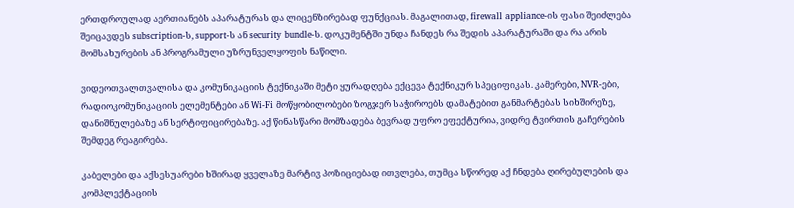ერთდროულად აერთიანებს აპარატურას და ლიცენზირებად ფუნქციას. მაგალითად, firewall appliance-ის ფასი შეიძლება შეიცავდეს subscription-ს, support-ს ან security bundle-ს. დოკუმენტში უნდა ჩანდეს რა შედის აპარატურაში და რა არის მომსახურების ან პროგრამული უზრუნველყოფის ნაწილი.

ვიდეოთვალთვალისა და კომუნიკაციის ტექნიკაში მეტი ყურადღება ექცევა ტექნიკურ სპეციფიკას. კამერები, NVR-ები, რადიოკომუნიკაციის ელემენტები ან Wi-Fi მოწყობილობები ზოგჯერ საჭიროებს დამატებით განმარტებას სიხშირეზე, დანიშნულებაზე ან სერტიფიცირებაზე. აქ წინასწარი მომზადება ბევრად უფრო ეფექტურია, ვიდრე ტვირთის გაჩერების შემდეგ რეაგირება.

კაბელები და აქსესუარები ხშირად ყველაზე მარტივ პოზიციებად ითვლება, თუმცა სწორედ აქ ჩნდება ღირებულების და კომპლექტაციის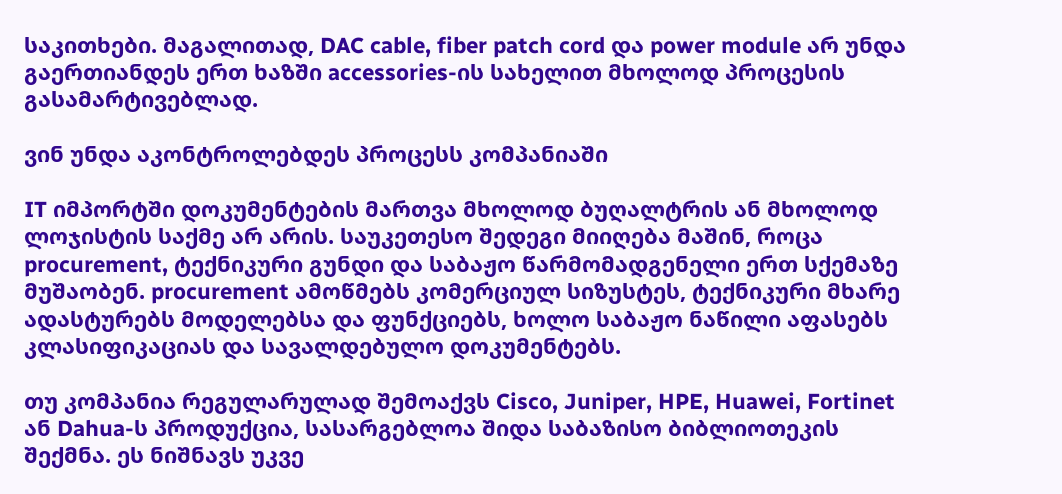საკითხები. მაგალითად, DAC cable, fiber patch cord და power module არ უნდა გაერთიანდეს ერთ ხაზში accessories-ის სახელით მხოლოდ პროცესის გასამარტივებლად.

ვინ უნდა აკონტროლებდეს პროცესს კომპანიაში

IT იმპორტში დოკუმენტების მართვა მხოლოდ ბუღალტრის ან მხოლოდ ლოჯისტის საქმე არ არის. საუკეთესო შედეგი მიიღება მაშინ, როცა procurement, ტექნიკური გუნდი და საბაჟო წარმომადგენელი ერთ სქემაზე მუშაობენ. procurement ამოწმებს კომერციულ სიზუსტეს, ტექნიკური მხარე ადასტურებს მოდელებსა და ფუნქციებს, ხოლო საბაჟო ნაწილი აფასებს კლასიფიკაციას და სავალდებულო დოკუმენტებს.

თუ კომპანია რეგულარულად შემოაქვს Cisco, Juniper, HPE, Huawei, Fortinet ან Dahua-ს პროდუქცია, სასარგებლოა შიდა საბაზისო ბიბლიოთეკის შექმნა. ეს ნიშნავს უკვე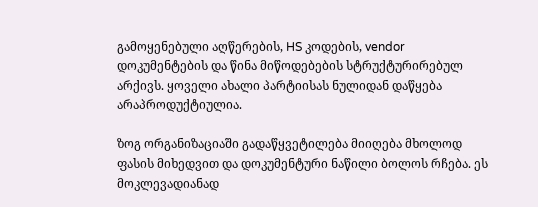გამოყენებული აღწერების, HS კოდების, vendor დოკუმენტების და წინა მიწოდებების სტრუქტურირებულ არქივს. ყოველი ახალი პარტიისას ნულიდან დაწყება არაპროდუქტიულია.

ზოგ ორგანიზაციაში გადაწყვეტილება მიიღება მხოლოდ ფასის მიხედვით და დოკუმენტური ნაწილი ბოლოს რჩება. ეს მოკლევადიანად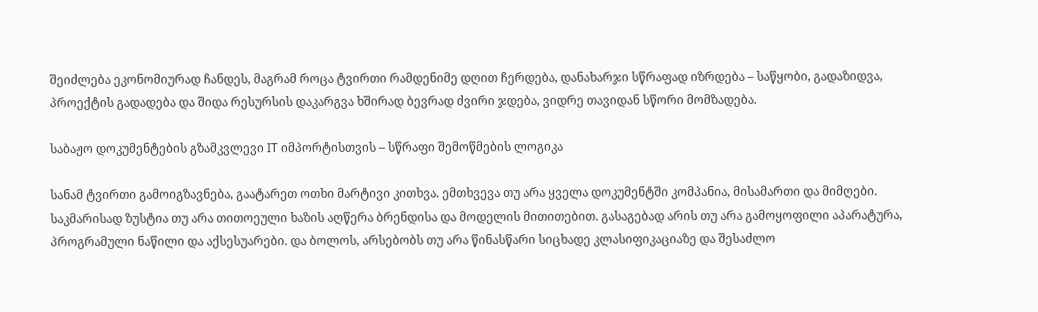შეიძლება ეკონომიურად ჩანდეს, მაგრამ როცა ტვირთი რამდენიმე დღით ჩერდება, დანახარჯი სწრაფად იზრდება – საწყობი, გადაზიდვა, პროექტის გადადება და შიდა რესურსის დაკარგვა ხშირად ბევრად ძვირი ჯდება, ვიდრე თავიდან სწორი მომზადება.

საბაჟო დოკუმენტების გზამკვლევი IT იმპორტისთვის – სწრაფი შემოწმების ლოგიკა

სანამ ტვირთი გამოიგზავნება, გაატარეთ ოთხი მარტივი კითხვა. ემთხვევა თუ არა ყველა დოკუმენტში კომპანია, მისამართი და მიმღები. საკმარისად ზუსტია თუ არა თითოეული ხაზის აღწერა ბრენდისა და მოდელის მითითებით. გასაგებად არის თუ არა გამოყოფილი აპარატურა, პროგრამული ნაწილი და აქსესუარები. და ბოლოს, არსებობს თუ არა წინასწარი სიცხადე კლასიფიკაციაზე და შესაძლო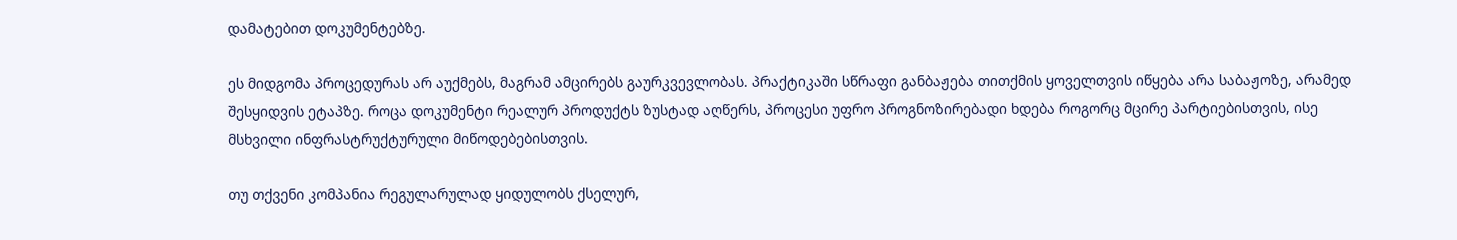დამატებით დოკუმენტებზე.

ეს მიდგომა პროცედურას არ აუქმებს, მაგრამ ამცირებს გაურკვევლობას. პრაქტიკაში სწრაფი განბაჟება თითქმის ყოველთვის იწყება არა საბაჟოზე, არამედ შესყიდვის ეტაპზე. როცა დოკუმენტი რეალურ პროდუქტს ზუსტად აღწერს, პროცესი უფრო პროგნოზირებადი ხდება როგორც მცირე პარტიებისთვის, ისე მსხვილი ინფრასტრუქტურული მიწოდებებისთვის.

თუ თქვენი კომპანია რეგულარულად ყიდულობს ქსელურ,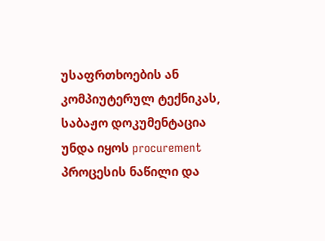უსაფრთხოების ან კომპიუტერულ ტექნიკას, საბაჟო დოკუმენტაცია უნდა იყოს procurement პროცესის ნაწილი და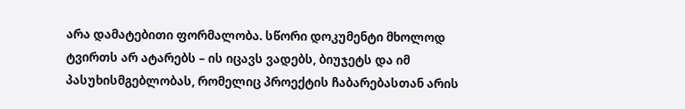არა დამატებითი ფორმალობა. სწორი დოკუმენტი მხოლოდ ტვირთს არ ატარებს – ის იცავს ვადებს, ბიუჯეტს და იმ პასუხისმგებლობას, რომელიც პროექტის ჩაბარებასთან არის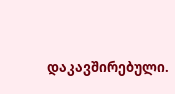დაკავშირებული.